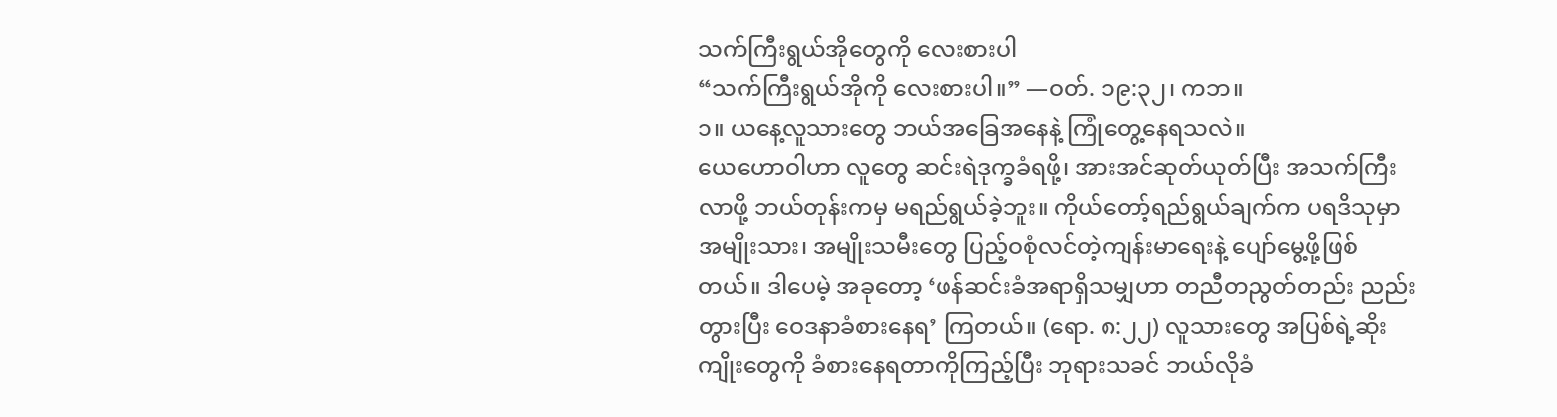သက်ကြီးရွယ်အိုတွေကို လေးစားပါ
“သက်ကြီးရွယ်အိုကို လေးစားပါ။” —ဝတ်. ၁၉:၃၂၊ ကဘ။
၁။ ယနေ့လူသားတွေ ဘယ်အခြေအနေနဲ့ ကြုံတွေ့နေရသလဲ။
ယေဟောဝါဟာ လူတွေ ဆင်းရဲဒုက္ခခံရဖို့၊ အားအင်ဆုတ်ယုတ်ပြီး အသက်ကြီးလာဖို့ ဘယ်တုန်းကမှ မရည်ရွယ်ခဲ့ဘူး။ ကိုယ်တော့်ရည်ရွယ်ချက်က ပရဒိသုမှာ အမျိုးသား၊ အမျိုးသမီးတွေ ပြည့်ဝစုံလင်တဲ့ကျန်းမာရေးနဲ့ ပျော်မွေ့ဖို့ဖြစ်တယ်။ ဒါပေမဲ့ အခုတော့ ‘ဖန်ဆင်းခံအရာရှိသမျှဟာ တညီတညွတ်တည်း ညည်းတွားပြီး ဝေဒနာခံစားနေရ’ ကြတယ်။ (ရော. ၈:၂၂) လူသားတွေ အပြစ်ရဲ့ဆိုးကျိုးတွေကို ခံစားနေရတာကိုကြည့်ပြီး ဘုရားသခင် ဘယ်လိုခံ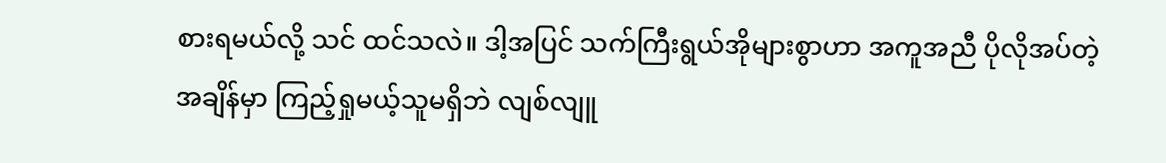စားရမယ်လို့ သင် ထင်သလဲ။ ဒါ့အပြင် သက်ကြီးရွယ်အိုများစွာဟာ အကူအညီ ပိုလိုအပ်တဲ့အချိန်မှာ ကြည့်ရှုမယ့်သူမရှိဘဲ လျစ်လျူ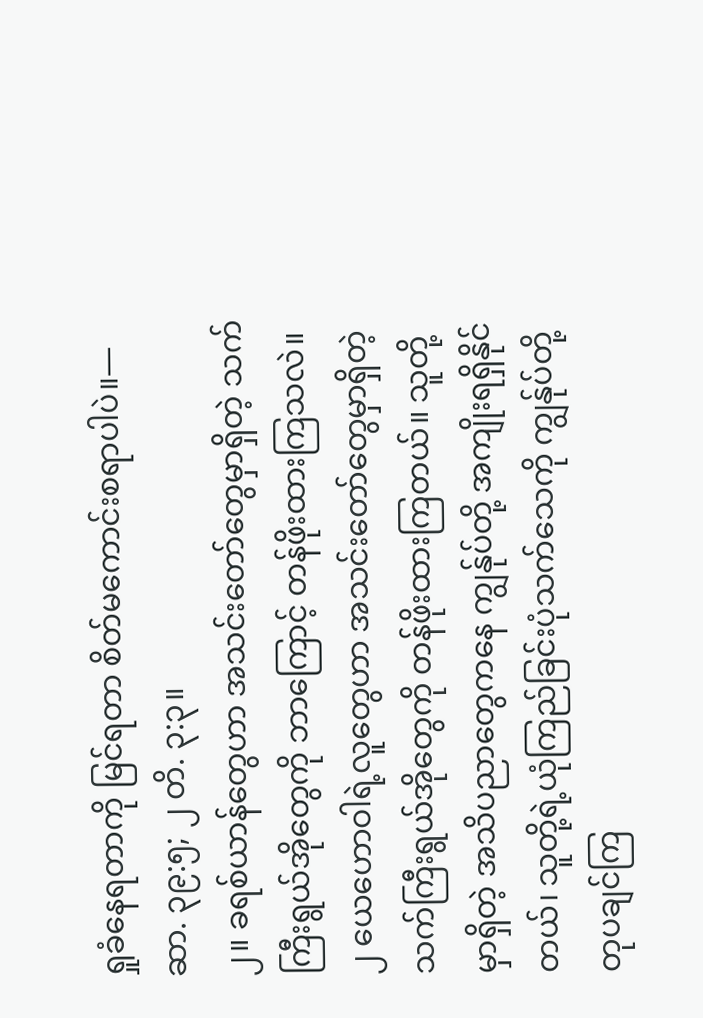ရှုခံနေရတာကို မြင်ရတာ စိတ်မကောင်းစရာပါပဲ။—ဆာ. ၃၉:၅; ၂ တိ. ၃:၃။
၂။ ခရစ်ယာန်တွေဟာ အသင်းတော်တွေမှာရှိတဲ့ သက်ကြီးရွယ်အိုတွေကို ဘာကြောင့် တန်ဖိုးထားကြသလဲ။
၂ ယေဟောဝါရဲ့လူတွေဟာ အသင်းတော်တွေမှာရှိတဲ့ သက်ကြီးရွယ်အိုတွေကို တန်ဖိုးထားကြတယ်။ သူတို့မှာရှိတဲ့ အသိပညာတွေကနေ ကျွန်ုပ်တို့ အကျိုးရရှိနိုင်တယ်၊ သူတို့ရဲ့ယုံကြည်ခြင်းပုံသက်သေကို ကျွန်ုပ်တို့ တုပချင်ကြ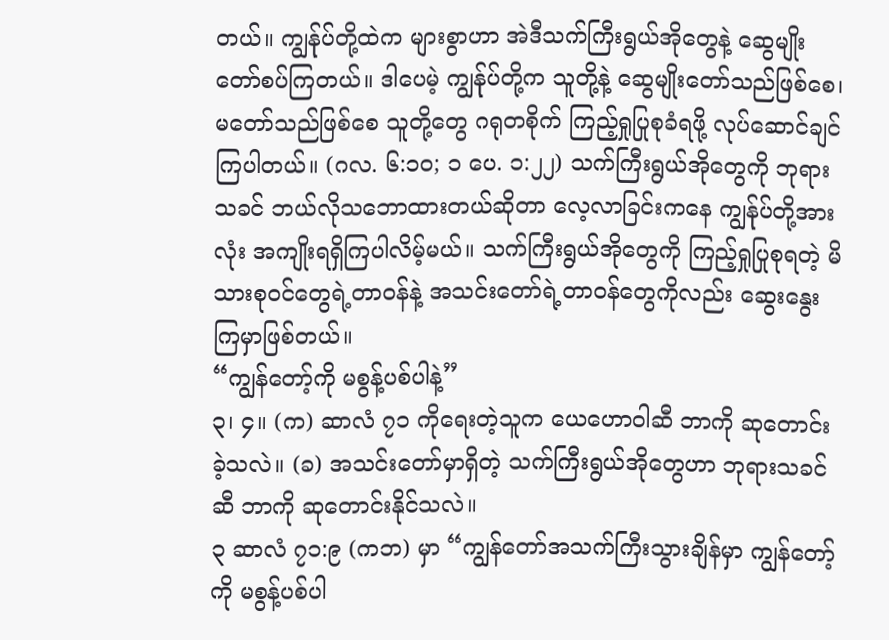တယ်။ ကျွန်ုပ်တို့ထဲက များစွာဟာ အဲဒီသက်ကြီးရွယ်အိုတွေနဲ့ ဆွေမျိုးတော်စပ်ကြတယ်။ ဒါပေမဲ့ ကျွန်ုပ်တို့က သူတို့နဲ့ ဆွေမျိုးတော်သည်ဖြစ်စေ၊ မတော်သည်ဖြစ်စေ သူတို့တွေ ဂရုတစိုက် ကြည့်ရှုပြုစုခံရဖို့ လုပ်ဆောင်ချင်ကြပါတယ်။ (ဂလ. ၆:၁၀; ၁ ပေ. ၁:၂၂) သက်ကြီးရွယ်အိုတွေကို ဘုရားသခင် ဘယ်လိုသဘောထားတယ်ဆိုတာ လေ့လာခြင်းကနေ ကျွန်ုပ်တို့အားလုံး အကျိုးရရှိကြပါလိမ့်မယ်။ သက်ကြီးရွယ်အိုတွေကို ကြည့်ရှုပြုစုရတဲ့ မိသားစုဝင်တွေရဲ့တာဝန်နဲ့ အသင်းတော်ရဲ့တာဝန်တွေကိုလည်း ဆွေးနွေးကြမှာဖြစ်တယ်။
“ကျွန်တော့်ကို မစွန့်ပစ်ပါနဲ့”
၃၊ ၄။ (က) ဆာလံ ၇၁ ကိုရေးတဲ့သူက ယေဟောဝါဆီ ဘာကို ဆုတောင်းခဲ့သလဲ။ (ခ) အသင်းတော်မှာရှိတဲ့ သက်ကြီးရွယ်အိုတွေဟာ ဘုရားသခင်ဆီ ဘာကို ဆုတောင်းနိုင်သလဲ။
၃ ဆာလံ ၇၁:၉ (ကဘ) မှာ “ကျွန်တော်အသက်ကြီးသွားချိန်မှာ ကျွန်တော့်ကို မစွန့်ပစ်ပါ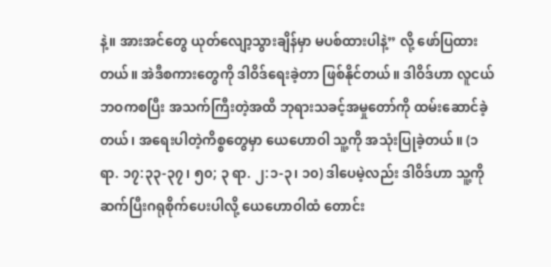နဲ့။ အားအင်တွေ ယုတ်လျော့သွားချိန်မှာ မပစ်ထားပါနဲ့” လို့ ဖော်ပြထားတယ်။ အဲဒီစကားတွေကို ဒါဝိဒ်ရေးခဲ့တာ ဖြစ်နိုင်တယ်။ ဒါဝိဒ်ဟာ လူငယ်ဘဝကစပြီး အသက်ကြီးတဲ့အထိ ဘုရားသခင့်အမှုတော်ကို ထမ်းဆောင်ခဲ့တယ်၊ အရေးပါတဲ့ကိစ္စတွေမှာ ယေဟောဝါ သူ့ကို အသုံးပြုခဲ့တယ်။ (၁ ရာ. ၁၇:၃၃-၃၇၊ ၅၀; ၃ ရာ. ၂:၁-၃၊ ၁၀) ဒါပေမဲ့လည်း ဒါဝိဒ်ဟာ သူ့ကို ဆက်ပြီးဂရုစိုက်ပေးပါလို့ ယေဟောဝါထံ တောင်း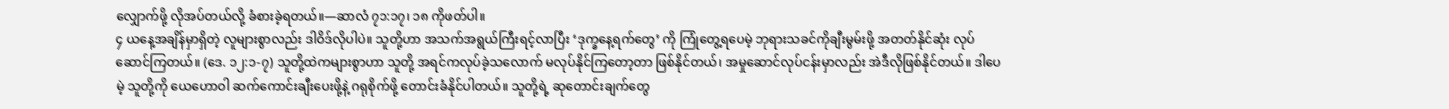လျှောက်ဖို့ လိုအပ်တယ်လို့ ခံစားခဲ့ရတယ်။—ဆာလံ ၇၁:၁၇၊ ၁၈ ကိုဖတ်ပါ။
၄ ယနေ့အချိန်မှာရှိတဲ့ လူများစွာလည်း ဒါဝိဒ်လိုပါပဲ။ သူတို့ဟာ အသက်အရွယ်ကြီးရင့်လာပြီး ‘ဒုက္ခနေ့ရက်တွေ’ ကို ကြုံတွေ့ရပေမဲ့ ဘုရားသခင်ကိုချီးမွမ်းဖို့ အတတ်နိုင်ဆုံး လုပ်ဆောင်ကြတယ်။ (ဒေ. ၁၂:၁-၇) သူတို့ထဲကများစွာဟာ သူတို့ အရင်ကလုပ်ခဲ့သလောက် မလုပ်နိုင်ကြတော့တာ ဖြစ်နိုင်တယ်၊ အမှုဆောင်လုပ်ငန်းမှာလည်း အဲဒီလိုဖြစ်နိုင်တယ်။ ဒါပေမဲ့ သူတို့ကို ယေဟောဝါ ဆက်ကောင်းချီးပေးဖို့နဲ့ ဂရုစိုက်ဖို့ တောင်းခံနိုင်ပါတယ်။ သူတို့ရဲ့ ဆုတောင်းချက်တွေ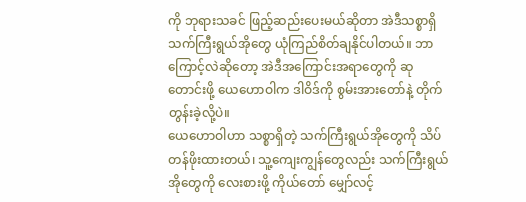ကို ဘုရားသခင် ဖြည့်ဆည်းပေးမယ်ဆိုတာ အဲဒီသစ္စာရှိ သက်ကြီးရွယ်အိုတွေ ယုံကြည်စိတ်ချနိုင်ပါတယ်။ ဘာကြောင့်လဲဆိုတော့ အဲဒီအကြောင်းအရာတွေကို ဆုတောင်းဖို့ ယေဟောဝါက ဒါဝိဒ်ကို စွမ်းအားတော်နဲ့ တိုက်တွန်းခဲ့လို့ပဲ။
ယေဟောဝါဟာ သစ္စာရှိတဲ့ သက်ကြီးရွယ်အိုတွေကို သိပ်တန်ဖိုးထားတယ်၊ သူ့ကျေးကျွန်တွေလည်း သက်ကြီးရွယ်အိုတွေကို လေးစားဖို့ ကိုယ်တော် မျှော်လင့်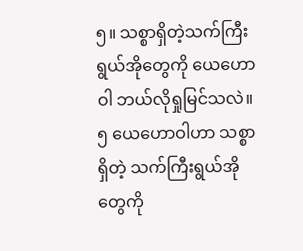၅။ သစ္စာရှိတဲ့သက်ကြီးရွယ်အိုတွေကို ယေဟောဝါ ဘယ်လိုရှုမြင်သလဲ။
၅ ယေဟောဝါဟာ သစ္စာရှိတဲ့ သက်ကြီးရွယ်အိုတွေကို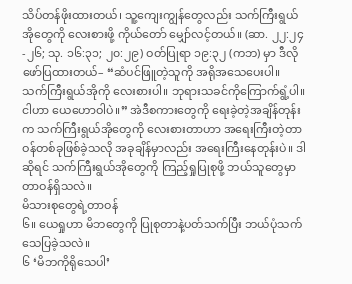သိပ်တန်ဖိုးထားတယ်၊ သူ့ကျေးကျွန်တွေလည်း သက်ကြီးရွယ်အိုတွေကို လေးစားဖို့ ကိုယ်တော် မျှော်လင့်တယ်။ (ဆာ. ၂၂:၂၄-၂၆; သု. ၁၆:၃၁; ၂၀:၂၉) ဝတ်ပြုရာ ၁၉:၃၂ (ကဘ) မှာ ဒီလိုဖော်ပြထားတယ်– “ဆံပင်ဖြူတဲ့သူကို အရိုအသေပေးပါ။ သက်ကြီးရွယ်အိုကို လေးစားပါ။ ဘုရားသခင်ကိုကြောက်ရွံ့ပါ။ ငါဟာ ယေဟောဝါပဲ။” အဲဒီစကားတွေကို ရေးခဲ့တဲ့အချိန်တုန်းက သက်ကြီးရွယ်အိုတွေကို လေးစားတာဟာ အရေးကြီးတဲ့တာဝန်တစ်ခုဖြစ်ခဲ့သလို အခုချိန်မှာလည်း အရေးကြီးနေတုန်းပဲ။ ဒါဆိုရင် သက်ကြီးရွယ်အိုတွေကို ကြည့်ရှုပြုစုဖို့ ဘယ်သူတွေမှာ တာဝန်ရှိသလဲ။
မိသားစုတွေရဲ့တာဝန်
၆။ ယေရှုဟာ မိဘတွေကို ပြုစုတာနဲ့ပတ်သက်ပြီး ဘယ်ပုံသက်သေပြခဲ့သလဲ။
၆ ‘မိဘကိုရိုသေပါ’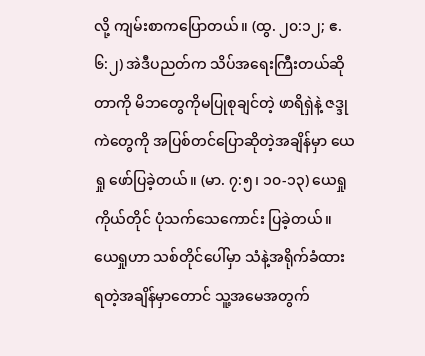လို့ ကျမ်းစာကပြောတယ်။ (ထွ. ၂၀:၁၂; ဧ. ၆:၂) အဲဒီပညတ်က သိပ်အရေးကြီးတယ်ဆိုတာကို မိဘတွေကိုမပြုစုချင်တဲ့ ဖာရိရှဲနဲ့ ဇဒ္ဒုကဲတွေကို အပြစ်တင်ပြောဆိုတဲ့အချိန်မှာ ယေရှု ဖော်ပြခဲ့တယ်။ (မာ. ၇:၅၊ ၁၀-၁၃) ယေရှုကိုယ်တိုင် ပုံသက်သေကောင်း ပြခဲ့တယ်။ ယေရှုဟာ သစ်တိုင်ပေါ်မှာ သံနဲ့အရိုက်ခံထားရတဲ့အချိန်မှာတောင် သူ့အမေအတွက်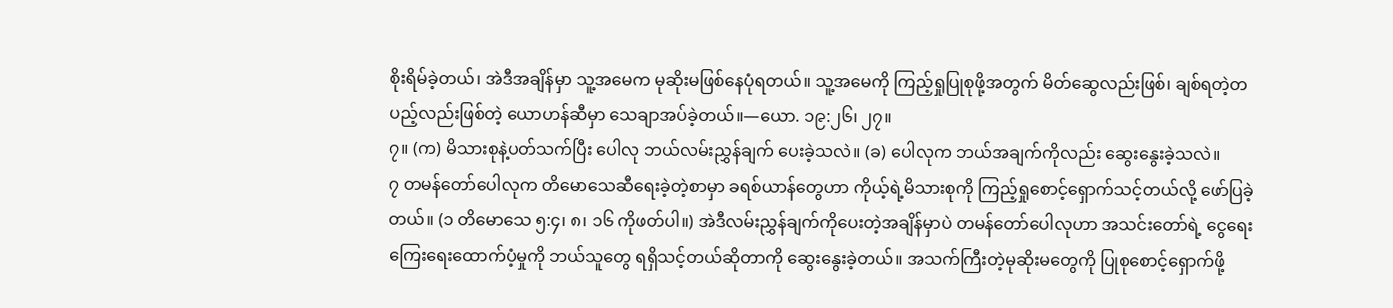စိုးရိမ်ခဲ့တယ်၊ အဲဒီအချိန်မှာ သူ့အမေက မုဆိုးမဖြစ်နေပုံရတယ်။ သူ့အမေကို ကြည့်ရှုပြုစုဖို့အတွက် မိတ်ဆွေလည်းဖြစ်၊ ချစ်ရတဲ့တပည့်လည်းဖြစ်တဲ့ ယောဟန်ဆီမှာ သေချာအပ်ခဲ့တယ်။—ယော. ၁၉:၂၆၊ ၂၇။
၇။ (က) မိသားစုနဲ့ပတ်သက်ပြီး ပေါလု ဘယ်လမ်းညွှန်ချက် ပေးခဲ့သလဲ။ (ခ) ပေါလုက ဘယ်အချက်ကိုလည်း ဆွေးနွေးခဲ့သလဲ။
၇ တမန်တော်ပေါလုက တိမောသေဆီရေးခဲ့တဲ့စာမှာ ခရစ်ယာန်တွေဟာ ကိုယ့်ရဲ့မိသားစုကို ကြည့်ရှုစောင့်ရှောက်သင့်တယ်လို့ ဖော်ပြခဲ့တယ်။ (၁ တိမောသေ ၅:၄၊ ၈၊ ၁၆ ကိုဖတ်ပါ။) အဲဒီလမ်းညွှန်ချက်ကိုပေးတဲ့အချိန်မှာပဲ တမန်တော်ပေါလုဟာ အသင်းတော်ရဲ့ ငွေရေးကြေးရေးထောက်ပံ့မှုကို ဘယ်သူတွေ ရရှိသင့်တယ်ဆိုတာကို ဆွေးနွေးခဲ့တယ်။ အသက်ကြီးတဲ့မုဆိုးမတွေကို ပြုစုစောင့်ရှောက်ဖို့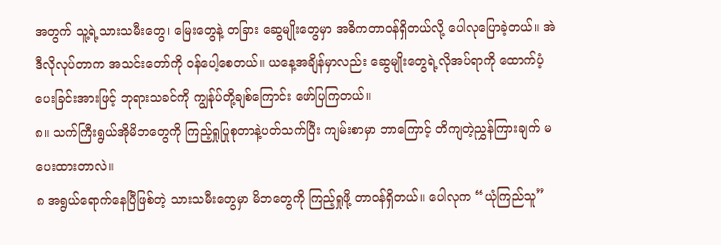အတွက် သူ့ရဲ့သားသမီးတွေ၊ မြေးတွေနဲ့ တခြား ဆွေမျိုးတွေမှာ အဓိကတာဝန်ရှိတယ်လို့ ပေါလုပြောခဲ့တယ်။ အဲဒီလိုလုပ်တာက အသင်းတော်ကို ဝန်ပေါ့စေတယ်။ ယနေ့အချိန်မှာလည်း ဆွေမျိုးတွေရဲ့လိုအပ်ရာကို ထောက်ပံ့ပေးခြင်းအားဖြင့် ဘုရားသခင်ကို ကျွန်ုပ်တို့ချစ်ကြောင်း ဖော်ပြကြတယ်။
၈။ သက်ကြီးရွယ်အိုမိဘတွေကို ကြည့်ရှုပြုစုတာနဲ့ပတ်သက်ပြီး ကျမ်းစာမှာ ဘာကြောင့် တိကျတဲ့ညွှန်ကြားချက် မပေးထားတာလဲ။
၈ အရွယ်ရောက်နေပြီဖြစ်တဲ့ သားသမီးတွေမှာ မိဘတွေကို ကြည့်ရှုဖို့ တာဝန်ရှိတယ်။ ပေါလုက “ယုံကြည်သူ”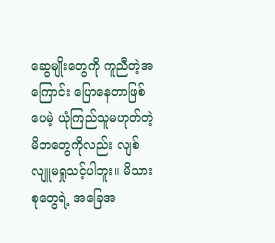ဆွေမျိုးတွေကို ကူညီတဲ့အကြောင်း ပြောနေတာဖြစ်ပေမဲ့ ယုံကြည်သူမဟုတ်တဲ့ မိဘတွေကိုလည်း လျစ်လျူမရှုသင့်ပါဘူး။ မိသားစုတွေရဲ့ အခြေအ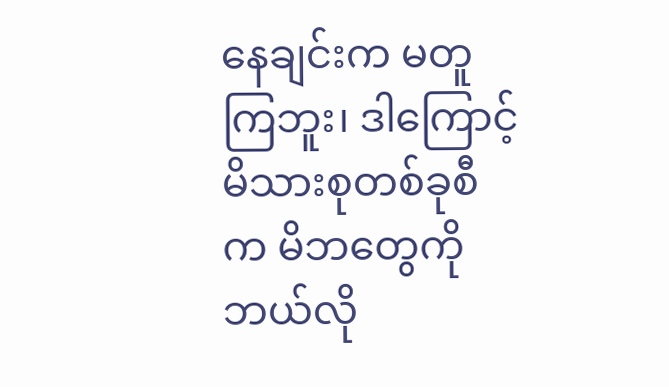နေချင်းက မတူကြဘူး၊ ဒါကြောင့် မိသားစုတစ်ခုစီက မိဘတွေကို ဘယ်လို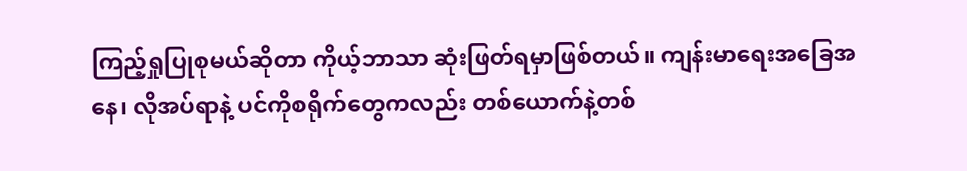ကြည့်ရှုပြုစုမယ်ဆိုတာ ကိုယ့်ဘာသာ ဆုံးဖြတ်ရမှာဖြစ်တယ်။ ကျန်းမာရေးအခြေအနေ၊ လိုအပ်ရာနဲ့ ပင်ကိုစရိုက်တွေကလည်း တစ်ယောက်နဲ့တစ်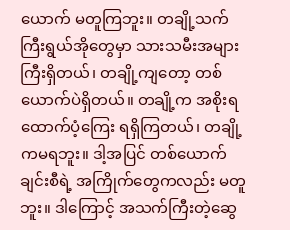ယောက် မတူကြဘူး။ တချို့သက်ကြီးရွယ်အိုတွေမှာ သားသမီးအများကြီးရှိတယ်၊ တချို့ကျတော့ တစ်ယောက်ပဲရှိတယ်။ တချို့က အစိုးရထောက်ပံ့ကြေး ရရှိကြတယ်၊ တချို့ကမရဘူး။ ဒါ့အပြင် တစ်ယောက်ချင်းစီရဲ့ အကြိုက်တွေကလည်း မတူဘူး။ ဒါကြောင့် အသက်ကြီးတဲ့ဆွေ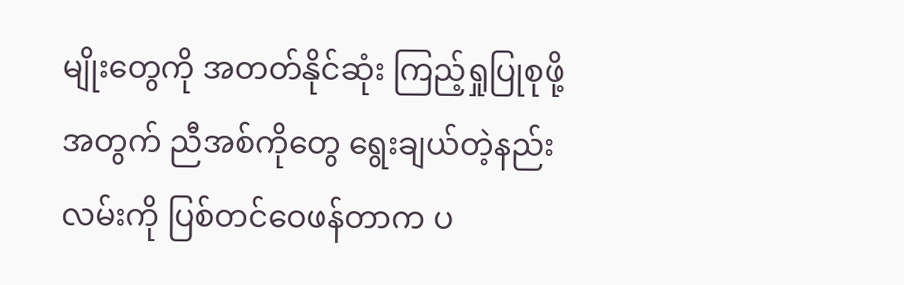မျိုးတွေကို အတတ်နိုင်ဆုံး ကြည့်ရှုပြုစုဖို့အတွက် ညီအစ်ကိုတွေ ရွေးချယ်တဲ့နည်းလမ်းကို ပြစ်တင်ဝေဖန်တာက ပ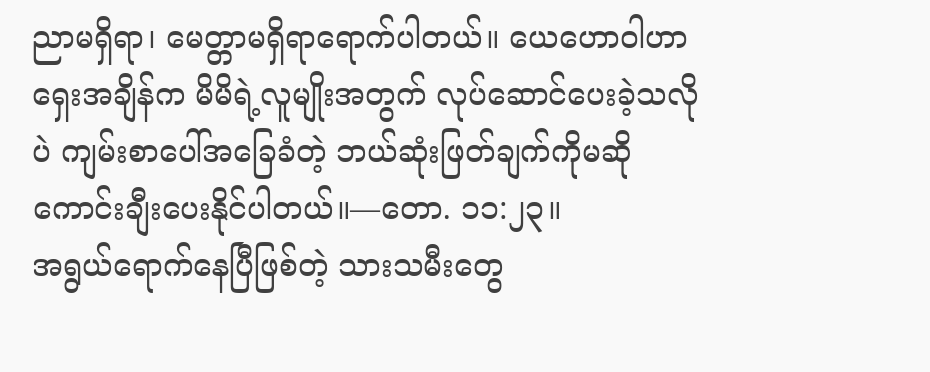ညာမရှိရာ၊ မေတ္တာမရှိရာရောက်ပါတယ်။ ယေဟောဝါဟာ ရှေးအချိန်က မိမိရဲ့လူမျိုးအတွက် လုပ်ဆောင်ပေးခဲ့သလိုပဲ ကျမ်းစာပေါ်အခြေခံတဲ့ ဘယ်ဆုံးဖြတ်ချက်ကိုမဆို ကောင်းချီးပေးနိုင်ပါတယ်။—တော. ၁၁:၂၃။
အရွယ်ရောက်နေပြီဖြစ်တဲ့ သားသမီးတွေ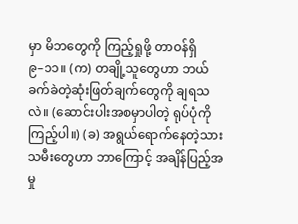မှာ မိဘတွေကို ကြည့်ရှုဖို့ တာဝန်ရှိ
၉–၁၁။ (က) တချို့သူတွေဟာ ဘယ်ခက်ခဲတဲ့ဆုံးဖြတ်ချက်တွေကို ချရသလဲ။ (ဆောင်းပါးအစမှာပါတဲ့ ရုပ်ပုံကိုကြည့်ပါ။) (ခ) အရွယ်ရောက်နေတဲ့သားသမီးတွေဟာ ဘာကြောင့် အချိန်ပြည့်အမှု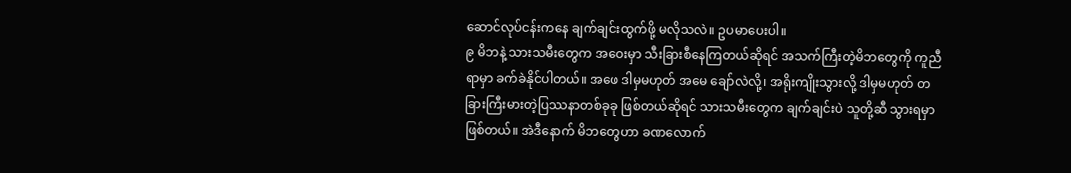ဆောင်လုပ်ငန်းကနေ ချက်ချင်းထွက်ဖို့ မလိုသလဲ။ ဥပမာပေးပါ။
၉ မိဘနဲ့ သားသမီးတွေက အဝေးမှာ သီးခြားစီနေကြတယ်ဆိုရင် အသက်ကြီးတဲ့မိဘတွေကို ကူညီရာမှာ ခက်ခဲနိုင်ပါတယ်။ အဖေ ဒါမှမဟုတ် အမေ ချော်လဲလို့၊ အရိုးကျိုးသွားလို့ ဒါမှမဟုတ် တခြားကြီးမားတဲ့ပြဿနာတစ်ခုခု ဖြစ်တယ်ဆိုရင် သားသမီးတွေက ချက်ချင်းပဲ သူတို့ဆီ သွားရမှာဖြစ်တယ်။ အဲဒီနောက် မိဘတွေဟာ ခဏလောက်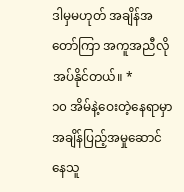ဒါမှမဟုတ် အချိန်အတော်ကြာ အကူအညီလိုအပ်နိုင်တယ်။ *
၁၀ အိမ်နဲ့ဝေးတဲ့နေရာမှာ အချိန်ပြည့်အမှုဆောင်နေသူ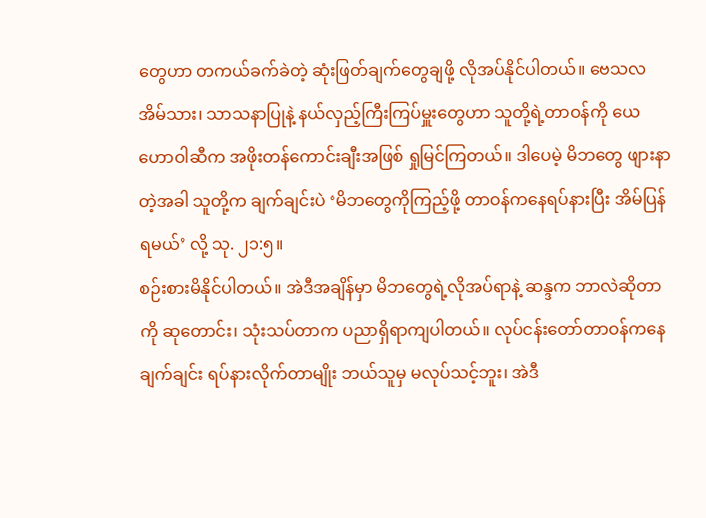တွေဟာ တကယ်ခက်ခဲတဲ့ ဆုံးဖြတ်ချက်တွေချဖို့ လိုအပ်နိုင်ပါတယ်။ ဗေသလအိမ်သား၊ သာသနာပြုနဲ့ နယ်လှည့်ကြီးကြပ်မှူးတွေဟာ သူတို့ရဲ့တာဝန်ကို ယေဟောဝါဆီက အဖိုးတန်ကောင်းချီးအဖြစ် ရှုမြင်ကြတယ်။ ဒါပေမဲ့ မိဘတွေ ဖျားနာတဲ့အခါ သူတို့က ချက်ချင်းပဲ ‘မိဘတွေကိုကြည့်ဖို့ တာဝန်ကနေရပ်နားပြီး အိမ်ပြန်ရမယ်’ လို့ သု. ၂၁:၅။
စဉ်းစားမိနိုင်ပါတယ်။ အဲဒီအချိန်မှာ မိဘတွေရဲ့လိုအပ်ရာနဲ့ ဆန္ဒက ဘာလဲဆိုတာကို ဆုတောင်း၊ သုံးသပ်တာက ပညာရှိရာကျပါတယ်။ လုပ်ငန်းတော်တာဝန်ကနေ ချက်ချင်း ရပ်နားလိုက်တာမျိုး ဘယ်သူမှ မလုပ်သင့်ဘူး၊ အဲဒီ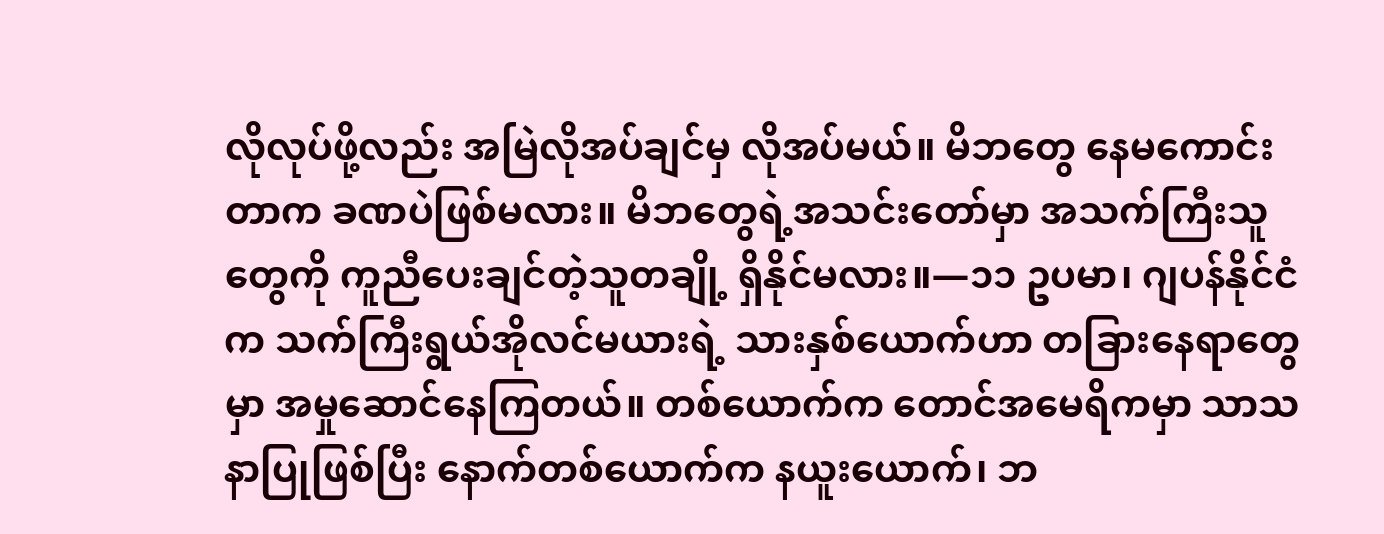လိုလုပ်ဖို့လည်း အမြဲလိုအပ်ချင်မှ လိုအပ်မယ်။ မိဘတွေ နေမကောင်းတာက ခဏပဲဖြစ်မလား။ မိဘတွေရဲ့အသင်းတော်မှာ အသက်ကြီးသူတွေကို ကူညီပေးချင်တဲ့သူတချို့ ရှိနိုင်မလား။—၁၁ ဥပမာ၊ ဂျပန်နိုင်ငံက သက်ကြီးရွယ်အိုလင်မယားရဲ့ သားနှစ်ယောက်ဟာ တခြားနေရာတွေမှာ အမှုဆောင်နေကြတယ်။ တစ်ယောက်က တောင်အမေရိကမှာ သာသနာပြုဖြစ်ပြီး နောက်တစ်ယောက်က နယူးယောက်၊ ဘ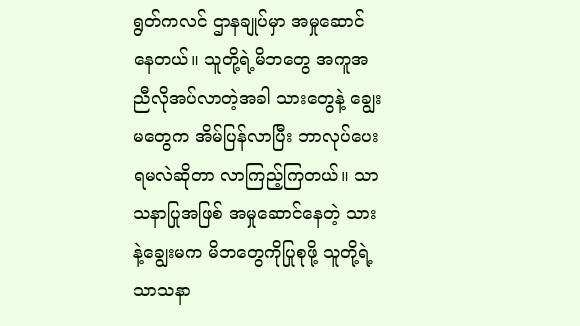ရွတ်ကလင် ဌာနချုပ်မှာ အမှုဆောင်နေတယ်။ သူတို့ရဲ့မိဘတွေ အကူအညီလိုအပ်လာတဲ့အခါ သားတွေနဲ့ ချွေးမတွေက အိမ်ပြန်လာပြီး ဘာလုပ်ပေးရမလဲဆိုတာ လာကြည့်ကြတယ်။ သာသနာပြုအဖြစ် အမှုဆောင်နေတဲ့ သားနဲ့ချွေးမက မိဘတွေကိုပြုစုဖို့ သူတို့ရဲ့သာသနာ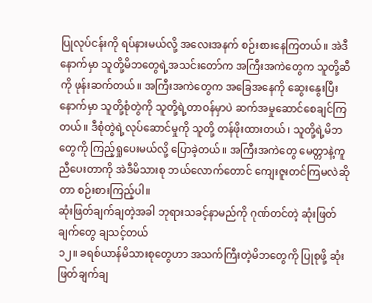ပြုလုပ်ငန်းကို ရပ်နားမယ်လို့ အလေးအနက် စဉ်းစားနေကြတယ်။ အဲဒီနောက်မှာ သူတို့မိဘတွေရဲ့အသင်းတော်က အကြီးအကဲတွေက သူတို့ဆီကို ဖုန်းဆက်တယ်။ အကြီးအကဲတွေက အခြေအနေကို ဆွေးနွေးပြီးနောက်မှာ သူတို့စုံတွဲကို သူတို့ရဲ့တာဝန်မှာပဲ ဆက်အမှုဆောင်စေချင်ကြတယ်။ ဒီစုံတွဲရဲ့လုပ်ဆောင်မှုကို သူတို့ တန်ဖိုးထားတယ်၊ သူတို့ရဲ့မိဘတွေကို ကြည့်ရှုပေးမယ်လို့ ပြောခဲ့တယ်။ အကြီးအကဲတွေ မေတ္တာနဲ့ကူညီပေးတာကို အဲဒီမိသားစု ဘယ်လောက်တောင် ကျေးဇူးတင်ကြမလဲဆိုတာ စဉ်းစားကြည့်ပါ။
ဆုံးဖြတ်ချက်ချတဲ့အခါ ဘုရားသခင့်နာမည်ကို ဂုဏ်တင်တဲ့ ဆုံးဖြတ်ချက်တွေ ချသင့်တယ်
၁၂။ ခရစ်ယာန်မိသားစုတွေဟာ အသက်ကြီးတဲ့မိဘတွေကို ပြုစုဖို့ ဆုံးဖြတ်ချက်ချ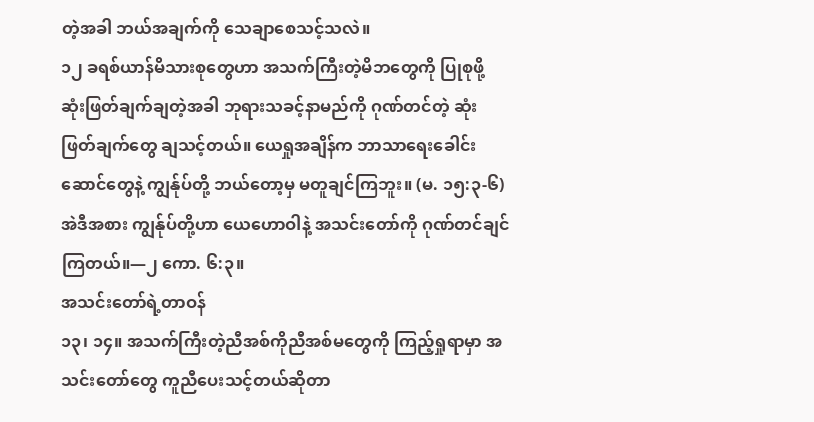တဲ့အခါ ဘယ်အချက်ကို သေချာစေသင့်သလဲ။
၁၂ ခရစ်ယာန်မိသားစုတွေဟာ အသက်ကြီးတဲ့မိဘတွေကို ပြုစုဖို့ ဆုံးဖြတ်ချက်ချတဲ့အခါ ဘုရားသခင့်နာမည်ကို ဂုဏ်တင်တဲ့ ဆုံးဖြတ်ချက်တွေ ချသင့်တယ်။ ယေရှုအချိန်က ဘာသာရေးခေါင်းဆောင်တွေနဲ့ ကျွန်ုပ်တို့ ဘယ်တော့မှ မတူချင်ကြဘူး။ (မ. ၁၅:၃-၆) အဲဒီအစား ကျွန်ုပ်တို့ဟာ ယေဟောဝါနဲ့ အသင်းတော်ကို ဂုဏ်တင်ချင်ကြတယ်။—၂ ကော. ၆:၃။
အသင်းတော်ရဲ့တာဝန်
၁၃၊ ၁၄။ အသက်ကြီးတဲ့ညီအစ်ကိုညီအစ်မတွေကို ကြည့်ရှုရာမှာ အသင်းတော်တွေ ကူညီပေးသင့်တယ်ဆိုတာ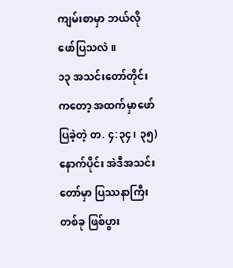ကျမ်းစာမှာ ဘယ်လိုဖော်ပြသလဲ။
၁၃ အသင်းတော်တိုင်းကတော့ အထက်မှာဖော်ပြခဲ့တဲ့ တ. ၄:၃၄၊ ၃၅) နောက်ပိုင်း အဲဒီအသင်းတော်မှာ ပြဿနာကြီးတစ်ခု ဖြစ်ပွား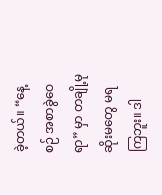ခဲ့တယ်။ “နေ့စဉ် အစာခွဲဝေရာ” မှာ တချို့မုဆိုးမတွေ မရကြဘူး။ ဒါ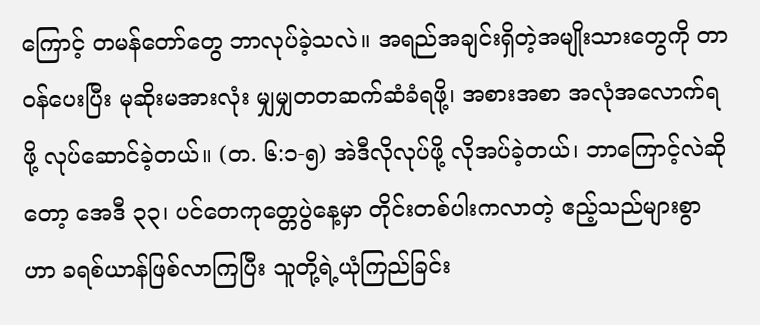ကြောင့် တမန်တော်တွေ ဘာလုပ်ခဲ့သလဲ။ အရည်အချင်းရှိတဲ့အမျိုးသားတွေကို တာဝန်ပေးပြီး မုဆိုးမအားလုံး မျှမျှတတဆက်ဆံခံရဖို့၊ အစားအစာ အလုံအလောက်ရဖို့ လုပ်ဆောင်ခဲ့တယ်။ (တ. ၆:၁-၅) အဲဒီလိုလုပ်ဖို့ လိုအပ်ခဲ့တယ်၊ ဘာကြောင့်လဲဆိုတော့ အေဒီ ၃၃၊ ပင်တေကုတ္တေပွဲနေ့မှာ တိုင်းတစ်ပါးကလာတဲ့ ဧည့်သည်များစွာဟာ ခရစ်ယာန်ဖြစ်လာကြပြီး သူတို့ရဲ့ယုံကြည်ခြင်း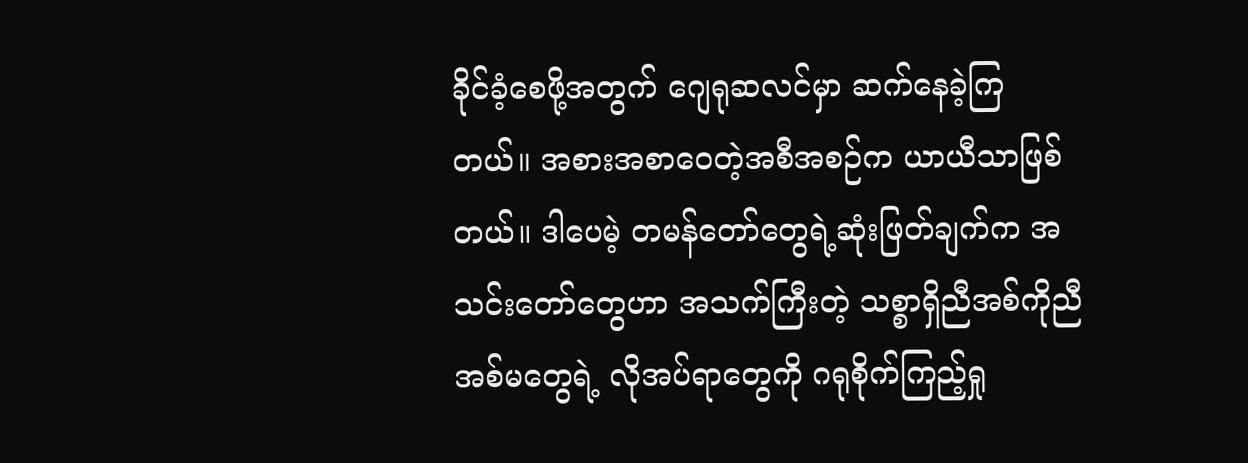ခိုင်ခံ့စေဖို့အတွက် ဂျေရုဆလင်မှာ ဆက်နေခဲ့ကြတယ်။ အစားအစာဝေတဲ့အစီအစဉ်က ယာယီသာဖြစ်တယ်။ ဒါပေမဲ့ တမန်တော်တွေရဲ့ဆုံးဖြတ်ချက်က အသင်းတော်တွေဟာ အသက်ကြီးတဲ့ သစ္စာရှိညီအစ်ကိုညီအစ်မတွေရဲ့ လိုအပ်ရာတွေကို ဂရုစိုက်ကြည့်ရှု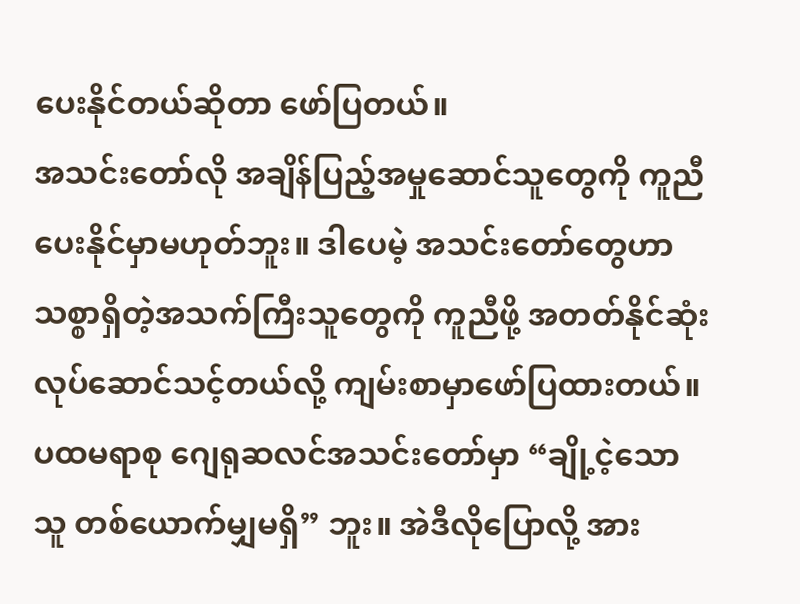ပေးနိုင်တယ်ဆိုတာ ဖော်ပြတယ်။
အသင်းတော်လို အချိန်ပြည့်အမှုဆောင်သူတွေကို ကူညီပေးနိုင်မှာမဟုတ်ဘူး။ ဒါပေမဲ့ အသင်းတော်တွေဟာ သစ္စာရှိတဲ့အသက်ကြီးသူတွေကို ကူညီဖို့ အတတ်နိုင်ဆုံး လုပ်ဆောင်သင့်တယ်လို့ ကျမ်းစာမှာဖော်ပြထားတယ်။ ပထမရာစု ဂျေရုဆလင်အသင်းတော်မှာ “ချို့ငဲ့သောသူ တစ်ယောက်မျှမရှိ” ဘူး။ အဲဒီလိုပြောလို့ အား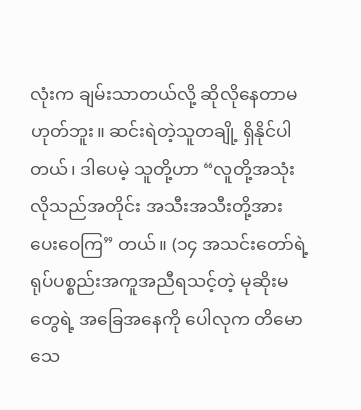လုံးက ချမ်းသာတယ်လို့ ဆိုလိုနေတာမဟုတ်ဘူး။ ဆင်းရဲတဲ့သူတချို့ ရှိနိုင်ပါတယ်၊ ဒါပေမဲ့ သူတို့ဟာ “လူတို့အသုံးလိုသည်အတိုင်း အသီးအသီးတို့အား ပေးဝေကြ” တယ်။ (၁၄ အသင်းတော်ရဲ့ ရုပ်ပစ္စည်းအကူအညီရသင့်တဲ့ မုဆိုးမတွေရဲ့ အခြေအနေကို ပေါလုက တိမောသေ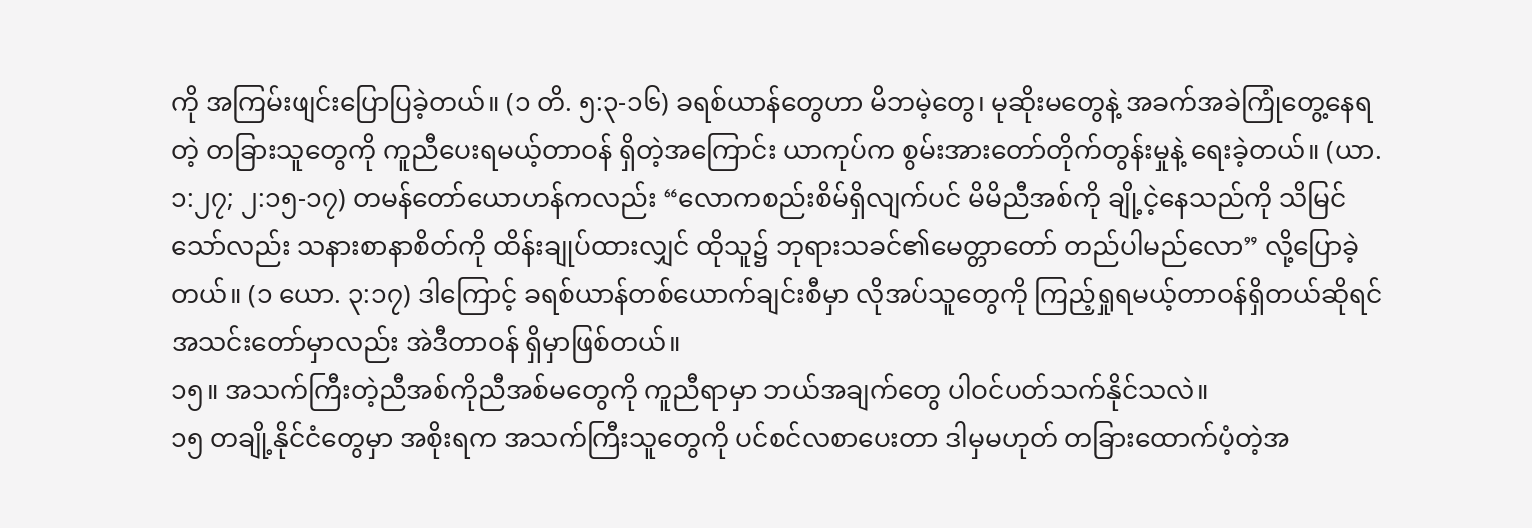ကို အကြမ်းဖျင်းပြောပြခဲ့တယ်။ (၁ တိ. ၅:၃-၁၆) ခရစ်ယာန်တွေဟာ မိဘမဲ့တွေ၊ မုဆိုးမတွေနဲ့ အခက်အခဲကြုံတွေ့နေရတဲ့ တခြားသူတွေကို ကူညီပေးရမယ့်တာဝန် ရှိတဲ့အကြောင်း ယာကုပ်က စွမ်းအားတော်တိုက်တွန်းမှုနဲ့ ရေးခဲ့တယ်။ (ယာ. ၁:၂၇; ၂:၁၅-၁၇) တမန်တော်ယောဟန်ကလည်း “လောကစည်းစိမ်ရှိလျက်ပင် မိမိညီအစ်ကို ချို့ငဲ့နေသည်ကို သိမြင်သော်လည်း သနားစာနာစိတ်ကို ထိန်းချုပ်ထားလျှင် ထိုသူ၌ ဘုရားသခင်၏မေတ္တာတော် တည်ပါမည်လော” လို့ပြောခဲ့တယ်။ (၁ ယော. ၃:၁၇) ဒါကြောင့် ခရစ်ယာန်တစ်ယောက်ချင်းစီမှာ လိုအပ်သူတွေကို ကြည့်ရှုရမယ့်တာဝန်ရှိတယ်ဆိုရင် အသင်းတော်မှာလည်း အဲဒီတာဝန် ရှိမှာဖြစ်တယ်။
၁၅။ အသက်ကြီးတဲ့ညီအစ်ကိုညီအစ်မတွေကို ကူညီရာမှာ ဘယ်အချက်တွေ ပါဝင်ပတ်သက်နိုင်သလဲ။
၁၅ တချို့နိုင်ငံတွေမှာ အစိုးရက အသက်ကြီးသူတွေကို ပင်စင်လစာပေးတာ ဒါမှမဟုတ် တခြားထောက်ပံ့တဲ့အ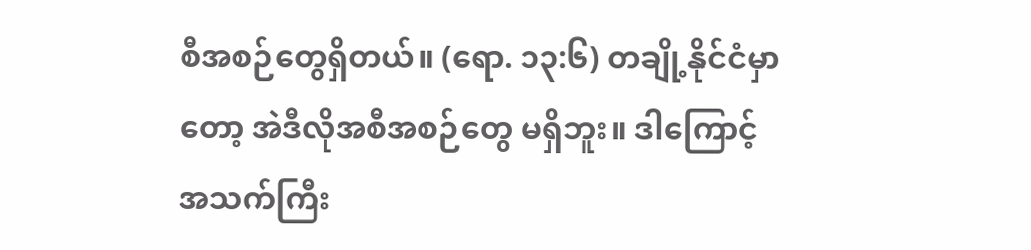စီအစဉ်တွေရှိတယ်။ (ရော. ၁၃:၆) တချို့နိုင်ငံမှာတော့ အဲဒီလိုအစီအစဉ်တွေ မရှိဘူး။ ဒါကြောင့် အသက်ကြီး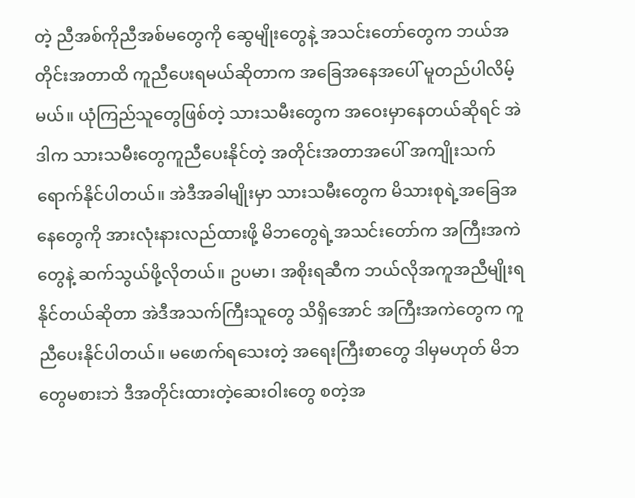တဲ့ ညီအစ်ကိုညီအစ်မတွေကို ဆွေမျိုးတွေနဲ့ အသင်းတော်တွေက ဘယ်အတိုင်းအတာထိ ကူညီပေးရမယ်ဆိုတာက အခြေအနေအပေါ် မူတည်ပါလိမ့်မယ်။ ယုံကြည်သူတွေဖြစ်တဲ့ သားသမီးတွေက အဝေးမှာနေတယ်ဆိုရင် အဲဒါက သားသမီးတွေကူညီပေးနိုင်တဲ့ အတိုင်းအတာအပေါ် အကျိုးသက်ရောက်နိုင်ပါတယ်။ အဲဒီအခါမျိုးမှာ သားသမီးတွေက မိသားစုရဲ့အခြေအနေတွေကို အားလုံးနားလည်ထားဖို့ မိဘတွေရဲ့အသင်းတော်က အကြီးအကဲတွေနဲ့ ဆက်သွယ်ဖို့လိုတယ်။ ဥပမာ၊ အစိုးရဆီက ဘယ်လိုအကူအညီမျိုးရနိုင်တယ်ဆိုတာ အဲဒီအသက်ကြီးသူတွေ သိရှိအောင် အကြီးအကဲတွေက ကူညီပေးနိုင်ပါတယ်။ မဖောက်ရသေးတဲ့ အရေးကြီးစာတွေ ဒါမှမဟုတ် မိဘတွေမစားဘဲ ဒီအတိုင်းထားတဲ့ဆေးဝါးတွေ စတဲ့အ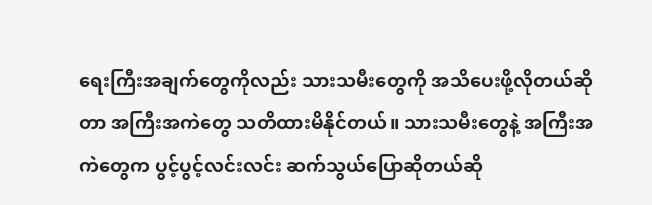ရေးကြီးအချက်တွေကိုလည်း သားသမီးတွေကို အသိပေးဖို့လိုတယ်ဆိုတာ အကြီးအကဲတွေ သတိထားမိနိုင်တယ်။ သားသမီးတွေနဲ့ အကြီးအကဲတွေက ပွင့်ပွင့်လင်းလင်း ဆက်သွယ်ပြောဆိုတယ်ဆို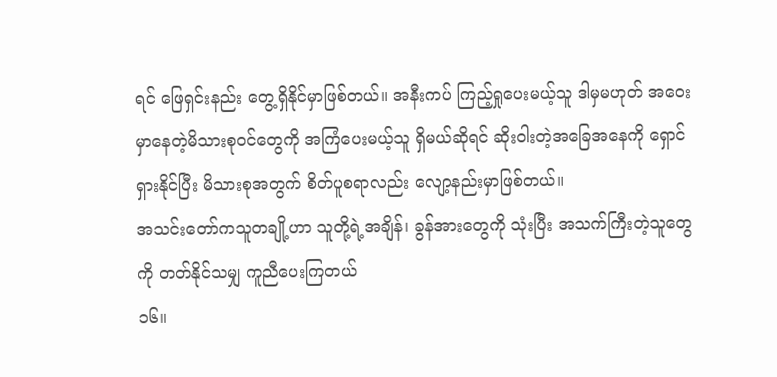ရင် ဖြေရှင်းနည်း တွေ့ရှိနိုင်မှာဖြစ်တယ်။ အနီးကပ် ကြည့်ရှုပေးမယ့်သူ ဒါမှမဟုတ် အဝေးမှာနေတဲ့မိသားစုဝင်တွေကို အကြံပေးမယ့်သူ ရှိမယ်ဆိုရင် ဆိုးဝါးတဲ့အခြေအနေကို ရှောင်ရှားနိုင်ပြီး မိသားစုအတွက် စိတ်ပူစရာလည်း လျော့နည်းမှာဖြစ်တယ်။
အသင်းတော်ကသူတချို့ဟာ သူတို့ရဲ့အချိန်၊ ခွန်အားတွေကို သုံးပြီး အသက်ကြီးတဲ့သူတွေကို တတ်နိုင်သမျှ ကူညီပေးကြတယ်
၁၆။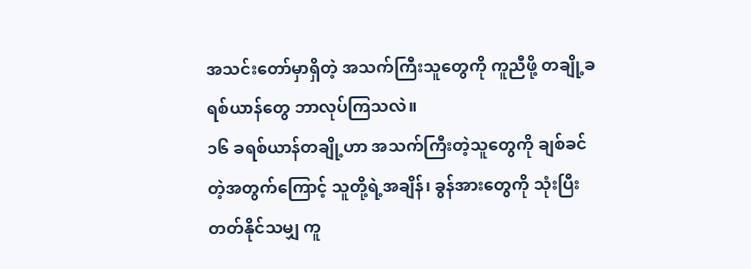အသင်းတော်မှာရှိတဲ့ အသက်ကြီးသူတွေကို ကူညီဖို့ တချို့ခရစ်ယာန်တွေ ဘာလုပ်ကြသလဲ။
၁၆ ခရစ်ယာန်တချို့ဟာ အသက်ကြီးတဲ့သူတွေကို ချစ်ခင်တဲ့အတွက်ကြောင့် သူတို့ရဲ့အချိန်၊ ခွန်အားတွေကို သုံးပြီး တတ်နိုင်သမျှ ကူ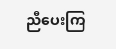ညီပေးကြ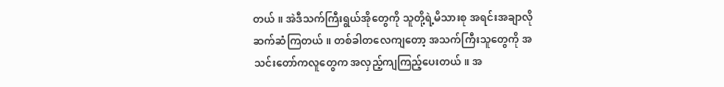တယ်။ အဲဒီသက်ကြီးရွယ်အိုတွေကို သူတို့ရဲ့မိသားစု အရင်းအချာလို ဆက်ဆံကြတယ်။ တစ်ခါတလေကျတော့ အသက်ကြီးသူတွေကို အသင်းတော်ကလူတွေက အလှည့်ကျကြည့်ပေးတယ်။ အ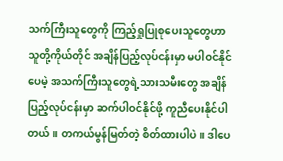သက်ကြီးသူတွေကို ကြည့်ရှုပြုစုပေးသူတွေဟာ သူတို့ကိုယ်တိုင် အချိန်ပြည့်လုပ်ငန်းမှာ မပါဝင်နိုင်ပေမဲ့ အသက်ကြီးသူတွေရဲ့သားသမီးတွေ အချိန်ပြည့်လုပ်ငန်းမှာ ဆက်ပါဝင်နိုင်ဖို့ ကူညီပေးနိုင်ပါတယ်။ တကယ်မွန်မြတ်တဲ့ စိတ်ထားပါပဲ။ ဒါပေ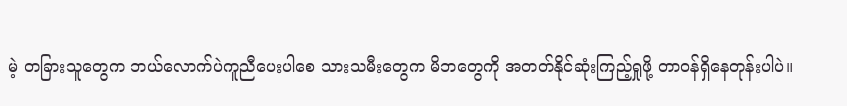မဲ့ တခြားသူတွေက ဘယ်လောက်ပဲကူညီပေးပါစေ သားသမီးတွေက မိဘတွေကို အတတ်နိုင်ဆုံးကြည့်ရှုဖို့ တာဝန်ရှိနေတုန်းပါပဲ။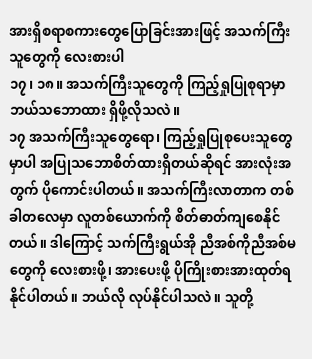အားရှိစရာစကားတွေပြောခြင်းအားဖြင့် အသက်ကြီးသူတွေကို လေးစားပါ
၁၇၊ ၁၈။ အသက်ကြီးသူတွေကို ကြည့်ရှုပြုစုရာမှာ ဘယ်သဘောထား ရှိဖို့လိုသလဲ။
၁၇ အသက်ကြီးသူတွေရော၊ ကြည့်ရှုပြုစုပေးသူတွေမှာပါ အပြုသဘောစိတ်ထားရှိတယ်ဆိုရင် အားလုံးအတွက် ပိုကောင်းပါတယ်။ အသက်ကြီးလာတာက တစ်ခါတလေမှာ လူတစ်ယောက်ကို စိတ်ဓာတ်ကျစေနိုင်တယ်။ ဒါကြောင့် သက်ကြီးရွယ်အို ညီအစ်ကိုညီအစ်မတွေကို လေးစားဖို့၊ အားပေးဖို့ ပိုကြိုးစားအားထုတ်ရနိုင်ပါတယ်။ ဘယ်လို လုပ်နိုင်ပါသလဲ။ သူတို့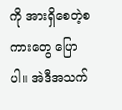ကို အားရှိစေတဲ့စကားတွေ ပြောပါ။ အဲဒီအသက်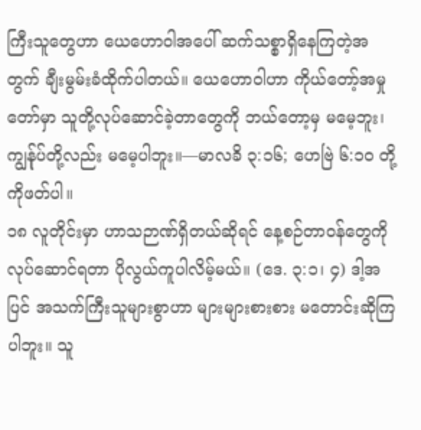ကြီးသူတွေဟာ ယေဟောဝါအပေါ် ဆက်သစ္စာရှိနေကြတဲ့အတွက် ချီးမွမ်းခံထိုက်ပါတယ်။ ယေဟောဝါဟာ ကိုယ်တော့်အမှုတော်မှာ သူတို့လုပ်ဆောင်ခဲ့တာတွေကို ဘယ်တော့မှ မမေ့ဘူး၊ ကျွန်ုပ်တို့လည်း မမေ့ပါဘူး။—မာလခိ ၃:၁၆; ဟေဗြဲ ၆:၁၀ တို့ကိုဖတ်ပါ။
၁၈ လူတိုင်းမှာ ဟာသဉာဏ်ရှိတယ်ဆိုရင် နေ့စဉ်တာဝန်တွေကို လုပ်ဆောင်ရတာ ပိုလွယ်ကူပါလိမ့်မယ်။ (ဒေ. ၃:၁၊ ၄) ဒါ့အပြင် အသက်ကြီးသူများစွာဟာ များများစားစား မတောင်းဆိုကြပါဘူး။ သူ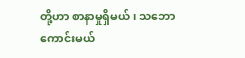တို့ဟာ စာနာမှုရှိမယ်၊ သဘောကောင်းမယ်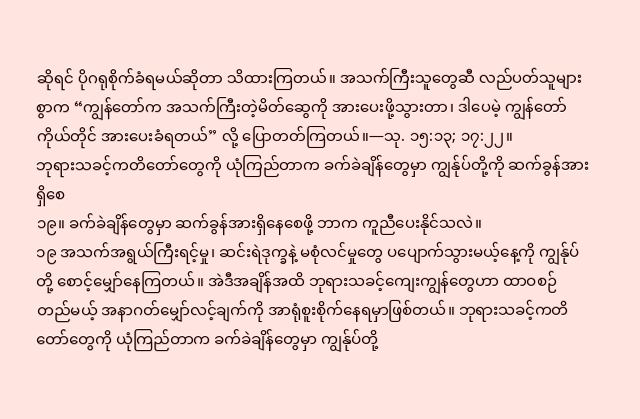ဆိုရင် ပိုဂရုစိုက်ခံရမယ်ဆိုတာ သိထားကြတယ်။ အသက်ကြီးသူတွေဆီ လည်ပတ်သူများစွာက “ကျွန်တော်က အသက်ကြီးတဲ့မိတ်ဆွေကို အားပေးဖို့သွားတာ၊ ဒါပေမဲ့ ကျွန်တော်ကိုယ်တိုင် အားပေးခံရတယ်” လို့ ပြောတတ်ကြတယ်။—သု. ၁၅:၁၃; ၁၇:၂၂။
ဘုရားသခင့်ကတိတော်တွေကို ယုံကြည်တာက ခက်ခဲချိန်တွေမှာ ကျွန်ုပ်တို့ကို ဆက်ခွန်အားရှိစေ
၁၉။ ခက်ခဲချိန်တွေမှာ ဆက်ခွန်အားရှိနေစေဖို့ ဘာက ကူညီပေးနိုင်သလဲ။
၁၉ အသက်အရွယ်ကြီးရင့်မှု၊ ဆင်းရဲဒုက္ခနဲ့ မစုံလင်မှုတွေ ပပျောက်သွားမယ့်နေ့ကို ကျွန်ုပ်တို့ စောင့်မျှော်နေကြတယ်။ အဲဒီအချိန်အထိ ဘုရားသခင့်ကျေးကျွန်တွေဟာ ထာဝစဉ်တည်မယ့် အနာဂတ်မျှော်လင့်ချက်ကို အာရုံစူးစိုက်နေရမှာဖြစ်တယ်။ ဘုရားသခင့်ကတိတော်တွေကို ယုံကြည်တာက ခက်ခဲချိန်တွေမှာ ကျွန်ုပ်တို့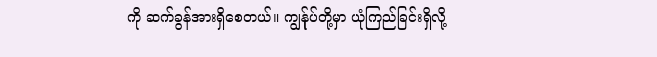ကို ဆက်ခွန်အားရှိစေတယ်။ ကျွန်ုပ်တို့မှာ ယုံကြည်ခြင်းရှိလို့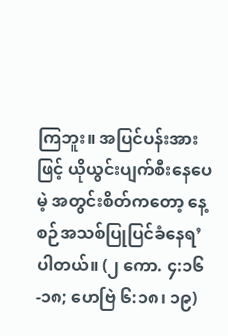ကြဘူး။ အပြင်ပန်းအားဖြင့် ယိုယွင်းပျက်စီးနေပေမဲ့ အတွင်းစိတ်ကတော့ နေ့စဉ်အသစ်ပြုပြင်ခံနေရ’ ပါတယ်။ (၂ ကော. ၄:၁၆-၁၈; ဟေဗြဲ ၆:၁၈၊ ၁၉)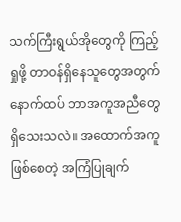သက်ကြီးရွယ်အိုတွေကို ကြည့်ရှုဖို့ တာဝန်ရှိနေသူတွေအတွက် နောက်ထပ် ဘာအကူအညီတွေ ရှိသေးသလဲ။ အထောက်အကူဖြစ်စေတဲ့ အကြံပြုချက်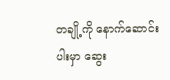တချို့ကို နောက်ဆောင်းပါးမှာ ဆွေး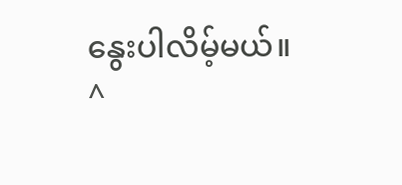နွေးပါလိမ့်မယ်။
^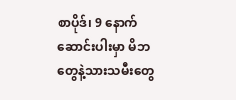စာပိုဒ်၊ 9 နောက်ဆောင်းပါးမှာ မိဘတွေနဲ့သားသမီးတွေ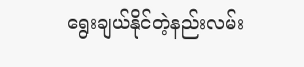ရွေးချယ်နိုင်တဲ့နည်းလမ်း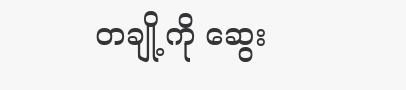တချို့ကို ဆွေး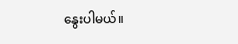နွေးပါမယ်။